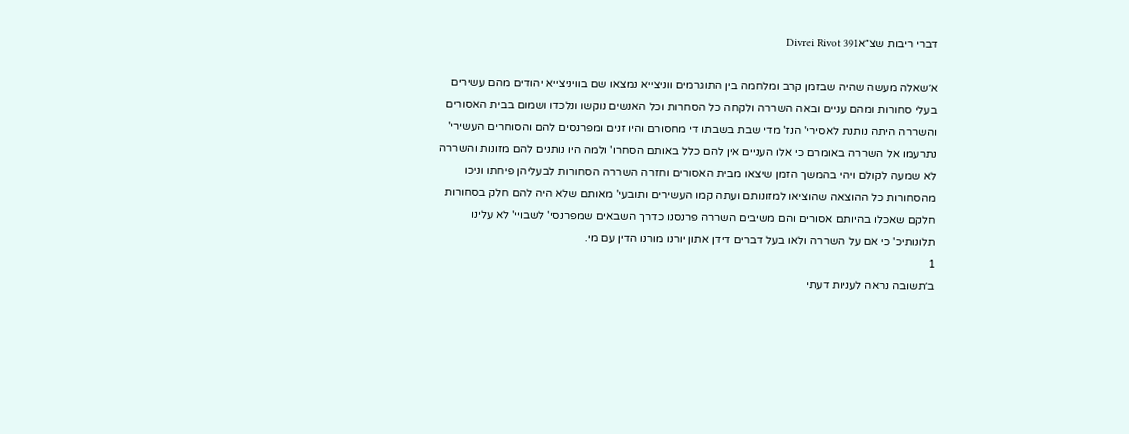דברי ריבות שצ״אDivrei Rivot 391

א׳שאלה מעשה שהיה שבזמן קרב ומלחמה בין התוגרמים ווניצייא נמצאו שם בוויניצייא יהודים מהם עשירים בעלי סחורות ומהם עניים ובאה השררה ולקחה כל הסחרות וכל האנשים נוקשו ונלכדו ושמום בבית האסורים והשררה היתה נותנת לאסירי' הנז' מדי שבת בשבתו די מחסורם והיו זנים ומפרנסים להם והסוחרים העשירי' נתרעמו אל השררה באומרם כי אלו העניים אין להם כלל באותם הסחרו' ולמה היו נותנים להם מזונות והשררה לא שמעה לקולם ויהי בהמשך הזמן שיצאו מבית האסורים וחזרה השררה הסחורות לבעליהן פיחתו וניכו מהסחורות כל ההוצאה שהוציאו למזונותם ועתה קמו העשירים ותובעי' מאותם שלא היה להם חלק בסחורות חלקם שאכלו בהיותם אסורים והם משיבים השררה פרנסנו כדרך השבאים שמפרנסי' לשבויי' לא עלינו תלונותיכ' כי אם על השררה ולאו בעל דברים דידן אתון יורנו מורנו הדין עם מי.
1
ב׳תשובה נראה לעניות דעתי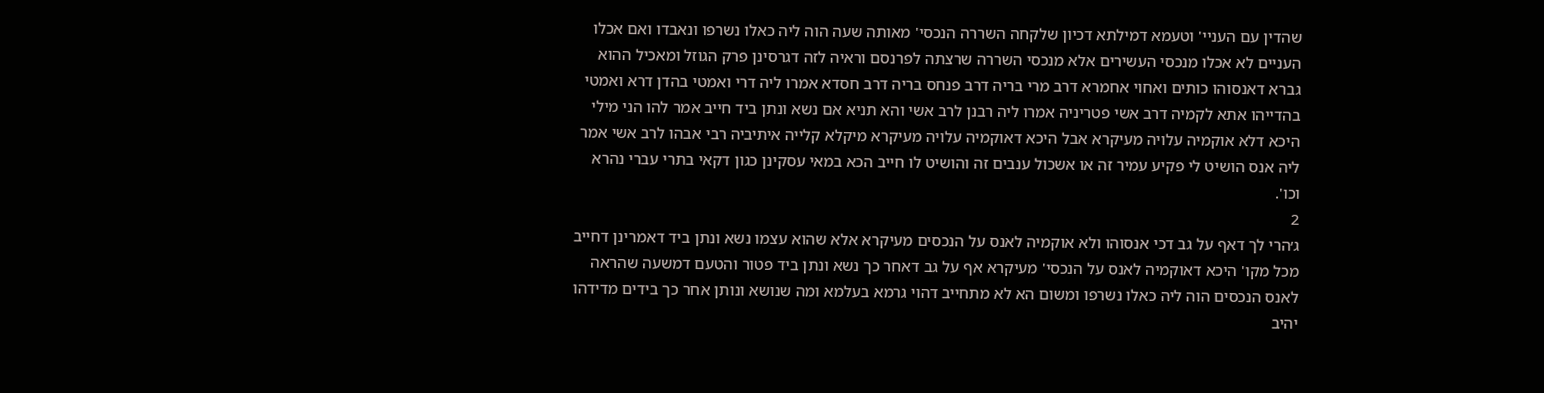שהדין עם העניי' וטעמא דמילתא דכיון שלקחה השררה הנכסי' מאותה שעה הוה ליה כאלו נשרפו ונאבדו ואם אכלו העניים לא אכלו מנכסי העשירים אלא מנכסי השררה שרצתה לפרנסם וראיה לזה דגרסינן פרק הגוזל ומאכיל ההוא גברא דאנסוהו כותים ואחוי אחמרא דרב מרי בריה דרב פנחס בריה דרב חסדא אמרו ליה דרי ואמטי בהדן דרא ואמטי בהדייהו אתא לקמיה דרב אשי פטריניה אמרו ליה רבנן לרב אשי והא תניא אם נשא ונתן ביד חייב אמר להו הני מילי היכא דלא אוקמיה עלויה מעיקרא אבל היכא דאוקמיה עלויה מעיקרא מיקלא קלייה איתיביה רבי אבהו לרב אשי אמר ליה אנס הושיט לי פקיע עמיר זה או אשכול ענבים זה והושיט לו חייב הכא במאי עסקינן כגון דקאי בתרי עברי נהרא וכו'.
2
ג׳הרי לך דאף על גב דכי אנסוהו ולא אוקמיה לאנס על הנכסים מעיקרא אלא שהוא עצמו נשא ונתן ביד דאמרינן דחייב מכל מקו' היכא דאוקמיה לאנס על הנכסי' מעיקרא אף על גב דאחר כך נשא ונתן ביד פטור והטעם דמשעה שהראה לאנס הנכסים הוה ליה כאלו נשרפו ומשום הא לא מתחייב דהוי גרמא בעלמא ומה שנושא ונותן אחר כך בידים מדידהו יהיב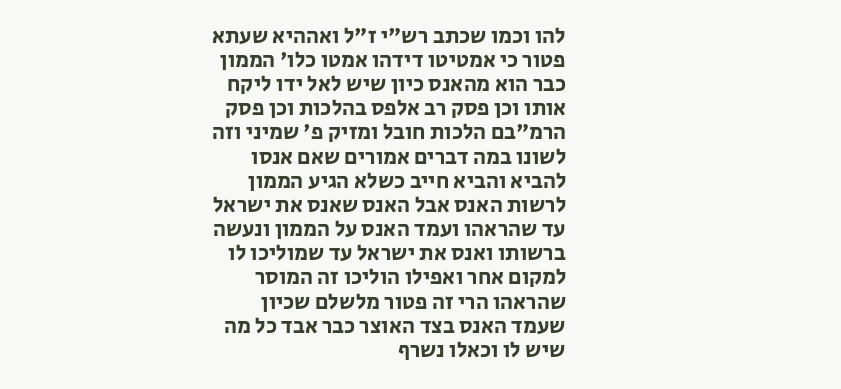להו וכמו שכתב רש"י ז"ל ואההיא שעתא פטור כי אמטיטו דידהו אמטו כלו' הממון כבר הוא מהאנס כיון שיש לאל ידו ליקח אותו וכן פסק רב אלפס בהלכות וכן פסק הרמ"בם הלכות חובל ומזיק פ' שמיני וזה לשונו במה דברים אמורים שאם אנסו להביא והביא חייב כשלא הגיע הממון לרשות האנס אבל האנס שאנס את ישראל עד שהראהו ועמד האנס על הממון ונעשה ברשותו ואנס את ישראל עד שמוליכו לו למקום אחר ואפילו הוליכו זה המוסר שהראהו הרי זה פטור מלשלם שכיון שעמד האנס בצד האוצר כבר אבד כל מה שיש לו וכאלו נשרף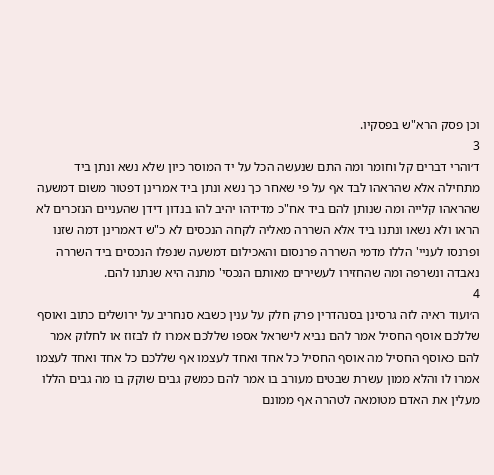וכן פסק הרא"ש בפסקיו.
3
ד׳והרי דברים קל וחומר ומה התם שנעשה הכל על יד המוסר כיון שלא נשא ונתן ביד מתחילה אלא שהראהו לבד אף על פי שאחר כך נשא ונתן ביד אמרינן דפטור משום דמשעה שהראהו קלייה ומה שנותן להם ביד אח"כ מדידהו יהיב להו בנדון דידן שהעניים הנזכרים לא הראו ולא נשאו ונתנו ביד אלא השררה מאליה לקחה הנכסים לא כ"ש דאמרינן דמה שזנו ופרנסו לעניי' הללו מדמי השררה פרנסום והאכילום דמשעה שנפלו הנכסים ביד השררה נאבדה ונשרפה ומה שהחזירו לעשירים מאותם הנכסי' מתנה היא שנתנו להם.
4
ה׳ועוד ראיה לזה גרסינן בסנהדרין פרק חלק על ענין כשבא סנחריב על ירושלים כתוב ואוסף שללכם אוסף החסיל אמר להם נביא לישראל אספו שללכם אמרו לו לבזוז או לחלוק אמר להם כאוסף החסיל מה אוסף החסיל כל אחד ואחד לעצמו אף שללכם כל אחד ואחד לעצמו אמרו לו והלא ממון עשרת שבטים מעורב בו אמר להם כמשק גבים שוקק בו מה גבים הללו מעלין את האדם מטומאה לטהרה אף ממונם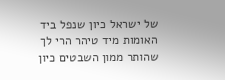של ישראל כיון שנפל ביד האומות מיד טיהר הרי לך שהותר ממון השבטים כיון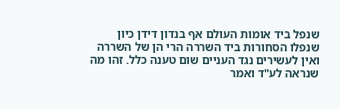שנפל ביד אומות העולם אף בנדון דידן כיון שנפלו הסחורות ביד השררה הרי הן של השררה ואין לעשירים נגד העניים שום טענה כלל. זהו מה שנראה לע"ד ואמר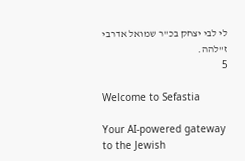לי לבי יצחק בכ"ר שמואל אדרבי ז"להה.
5

Welcome to Sefastia

Your AI-powered gateway to the Jewish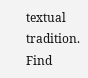textual tradition. Find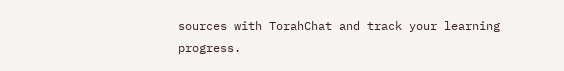sources with TorahChat and track your learning progress.